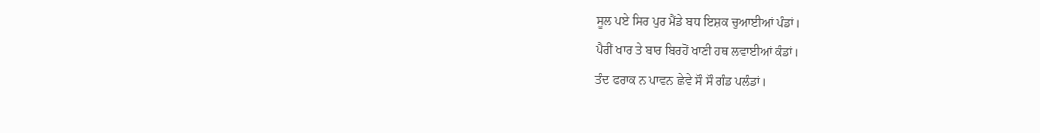ਸੂਲ ਪਏ ਸਿਰ ਪੁਰ ਮੈਂਡੇ ਬਧ ਇਸ਼ਕ ਚੁਆਈਆਂ ਪੰਡਾਂ।
ਪੈਰੀਂ ਖਾਰ ਤੇ ਬਾਰ ਬਿਰਹੋਂ ਖਾਣੀ ਹਥ ਲਵਾਈਆਂ ਕੰਡਾਂ।
ਤੰਦ ਫਰਾਕ ਨ ਪਾਵਨ ਛੇਵੇ ਸੌ ਸੌ ਗੰਡ ਪਲੰਡਾਂ।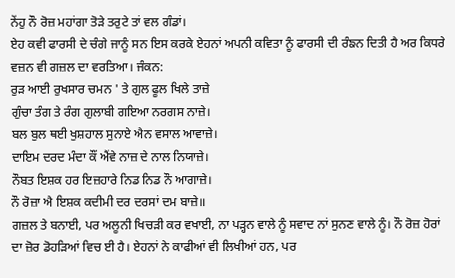ਨੇਂਹੁ ਨੌ ਰੋਜ਼ ਮਹਾਂਗਾ ਤੋੜੇ ਤਰੁਟੇ ਤਾਂ ਵਲ ਗੰਡਾਂ।
ਏਹ ਕਵੀ ਫਾਰਸੀ ਦੇ ਚੰਗੇ ਜਾਨੂੰ ਸਨ ਇਸ ਕਰਕੇ ਏਹਨਾਂ ਅਪਨੀ ਕਵਿਤਾ ਨੂੰ ਫਾਰਸੀ ਦੀ ਰੰਙਨ ਦਿਤੀ ਹੈ ਅਰ ਕਿਧਰੇ ਵਜ਼ਨ ਵੀ ਗਜ਼ਲ ਦਾ ਵਰਤਿਆ। ਜੰਕਨ:
ਰੁੜ ਆਈ ਰੁਖਸਾਰ ਚਮਨ ' ਤੇ ਗੁਲ ਫੂਲ ਖਿਲੇ ਤਾਜ਼ੇ
ਗੁੰਚਾ ਤੰਗ ਤੇ ਰੰਗ ਗੁਲਾਬੀ ਗਇਆ ਨਰਗਸ ਨਾਜ਼ੇ।
ਬਲ ਬੁਲ ਥਈ ਖੁਸ਼ਹਾਲ ਸੁਨਾਏ ਐਨ ਵਸਾਲ ਆਵਾਜ਼ੇ।
ਦਾਇਮ ਦਰਦ ਮੰਦਾ ਕੌਂ ਐਂਵੇ ਨਾਜ਼ ਦੇ ਨਾਲ ਨਿਯਾਜ਼ੇ।
ਨੌਬਤ ਇਸ਼ਕ ਹਰ ਇਜ਼ਹਾਰੇ ਨਿਡ ਨਿਡ ਨੌ ਆਗਾਜ਼ੇ।
ਨੌ ਰੋਜ਼ਾ ਐ ਇਸ਼ਕ ਕਦੀਮੀ ਦਰ ਦਰਸਾਂ ਦਮ ਬਾਜ਼ੇ॥
ਗਜ਼ਲ ਤੇ ਬਨਾਈ, ਪਰ ਅਲੂਨੀ ਖਿਚੜੀ ਕਰ ਵਖਾਈ, ਨਾ ਪੜ੍ਹਨ ਵਾਲੇ ਨੂੰ ਸਵਾਦ ਨਾਂ ਸੁਨਣ ਵਾਲੇ ਨੂੰ। ਨੌ ਰੋਜ਼ ਹੋਰਾਂ ਦਾ ਜ਼ੋਰ ਡੋਹੜਿਆਂ ਵਿਚ ਈ ਹੈ। ਏਹਨਾਂ ਨੇ ਕਾਫੀਆਂ ਵੀ ਲਿਖੀਆਂ ਹਨ, ਪਰ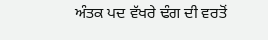ਅੰਤਕ ਪਦ ਵੱਖਰੇ ਢੰਗ ਦੀ ਵਰਤੋਂ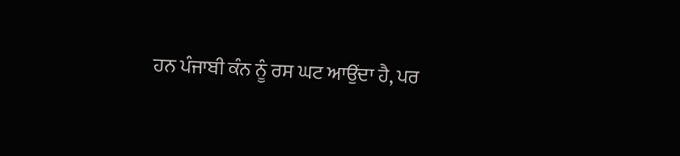ਹਨ ਪੰਜਾਬੀ ਕੰਨ ਨੂੰ ਰਸ ਘਟ ਆਉਂਦਾ ਹੈ, ਪਰ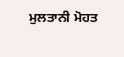ਮੁਲਤਾਨੀ ਮੋਹਤ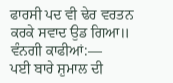ਫਾਰਸੀ ਪਦ ਵੀ ਢੇਰ ਵਰਤਨ ਕਰਕੇ ਸਵਾਦ ਉਡ ਗਿਆ॥
ਵੰਨਗੀ ਕਾਫੀਆਂ:—
ਪਈ ਬਾਰੇ ਸ਼ੁਮਾਲ ਦੀ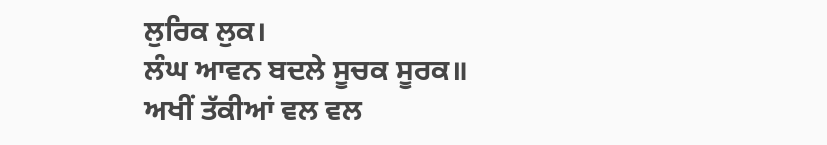ਲੁਰਿਕ ਲੁਕ।
ਲੰਘ ਆਵਨ ਬਦਲੇ ਸੂਚਕ ਸੂਰਕ॥
ਅਖੀਂ ਤੱਕੀਆਂ ਵਲ ਵਲ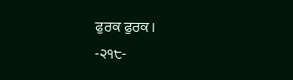ਫੁਰਕ ਫੁਰਕ।
-੨੧੮-